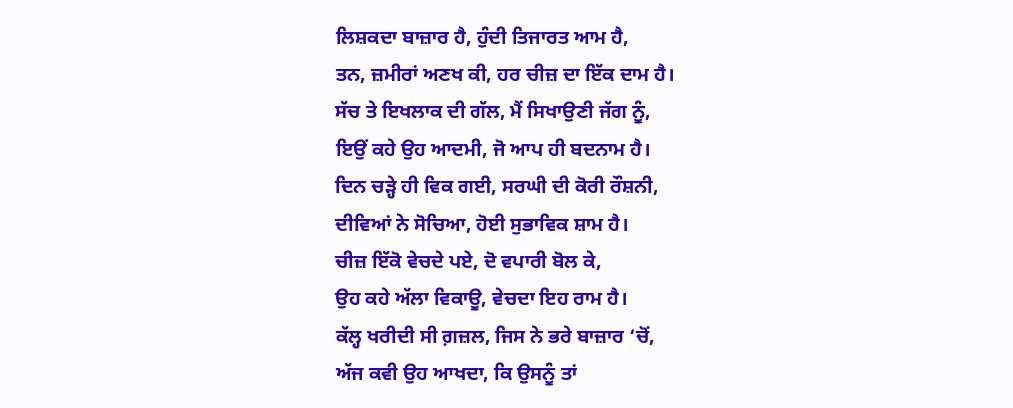ਲਿਸ਼ਕਦਾ ਬਾਜ਼ਾਰ ਹੈ, ਹੁੰਦੀ ਤਿਜਾਰਤ ਆਮ ਹੈ,
ਤਨ, ਜ਼ਮੀਰਾਂ ਅਣਖ ਕੀ, ਹਰ ਚੀਜ਼ ਦਾ ਇੱਕ ਦਾਮ ਹੈ।
ਸੱਚ ਤੇ ਇਖਲਾਕ ਦੀ ਗੱਲ, ਮੈਂ ਸਿਖਾਉਣੀ ਜੱਗ ਨੂੰ,
ਇਉਂ ਕਹੇ ਉਹ ਆਦਮੀ, ਜੋ ਆਪ ਹੀ ਬਦਨਾਮ ਹੈ।
ਦਿਨ ਚੜ੍ਹੇ ਹੀ ਵਿਕ ਗਈ, ਸਰਘੀ ਦੀ ਕੋਰੀ ਰੌਸ਼ਨੀ,
ਦੀਵਿਆਂ ਨੇ ਸੋਚਿਆ, ਹੋਈ ਸੁਭਾਵਿਕ ਸ਼ਾਮ ਹੈ।
ਚੀਜ਼ ਇੱਕੋ ਵੇਚਦੇ ਪਏ, ਦੋ ਵਪਾਰੀ ਬੋਲ ਕੇ,
ਉਹ ਕਹੇ ਅੱਲਾ ਵਿਕਾਊ, ਵੇਚਦਾ ਇਹ ਰਾਮ ਹੈ।
ਕੱਲ੍ਹ ਖਰੀਦੀ ਸੀ ਗ਼ਜ਼ਲ, ਜਿਸ ਨੇ ਭਰੇ ਬਾਜ਼ਾਰ ‘ਚੋਂ,
ਅੱਜ ਕਵੀ ਉਹ ਆਖਦਾ, ਕਿ ਉਸਨੂੰ ਤਾਂ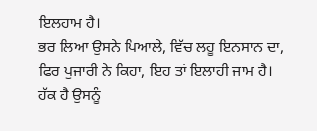ਇਲਹਾਮ ਹੈ।
ਭਰ ਲਿਆ ਉਸਨੇ ਪਿਆਲੇ, ਵਿੱਚ ਲਹੂ ਇਨਸਾਨ ਦਾ,
ਫਿਰ ਪੁਜਾਰੀ ਨੇ ਕਿਹਾ, ਇਹ ਤਾਂ ਇਲਾਹੀ ਜਾਮ ਹੈ।
ਹੱਕ ਹੈ ਉਸਨੂੰ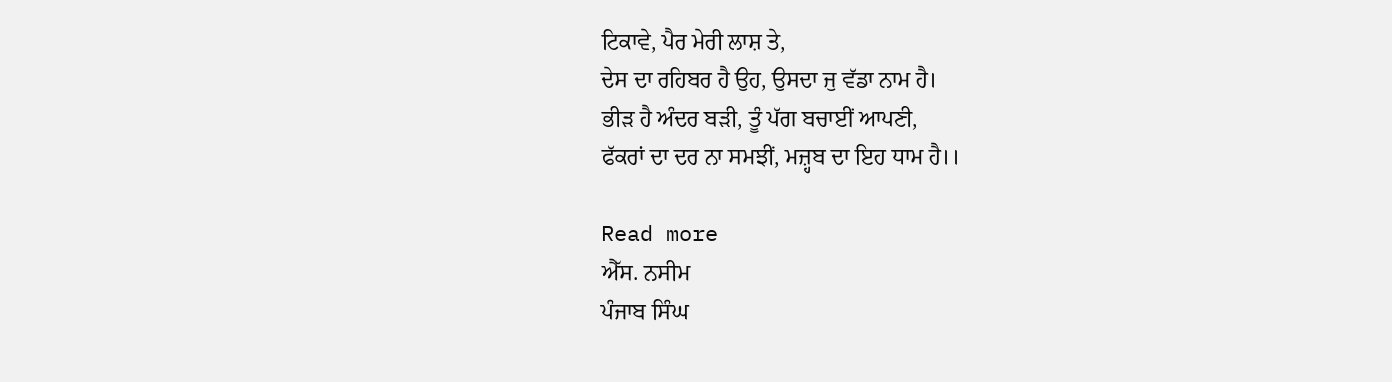ਟਿਕਾਵੇ, ਪੈਰ ਮੇਰੀ ਲਾਸ਼ ਤੇ,
ਦੇਸ ਦਾ ਰਹਿਬਰ ਹੈ ਉਹ, ਉਸਦਾ ਜੁ ਵੱਡਾ ਨਾਮ ਹੈ।
ਭੀੜ ਹੈ ਅੰਦਰ ਬੜੀ, ਤੂੰ ਪੱਗ ਬਚਾਈਂ ਆਪਣੀ,
ਫੱਕਰਾਂ ਦਾ ਦਰ ਨਾ ਸਮਝੀਂ, ਮਜ਼੍ਹਬ ਦਾ ਇਹ ਧਾਮ ਹੈ।।

Read more
ਐੱਸ. ਨਸੀਮ
ਪੰਜਾਬ ਸਿੰਘ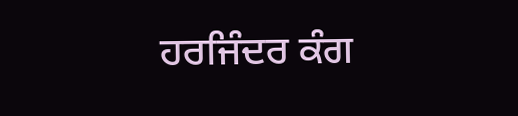ਹਰਜਿੰਦਰ ਕੰਗ